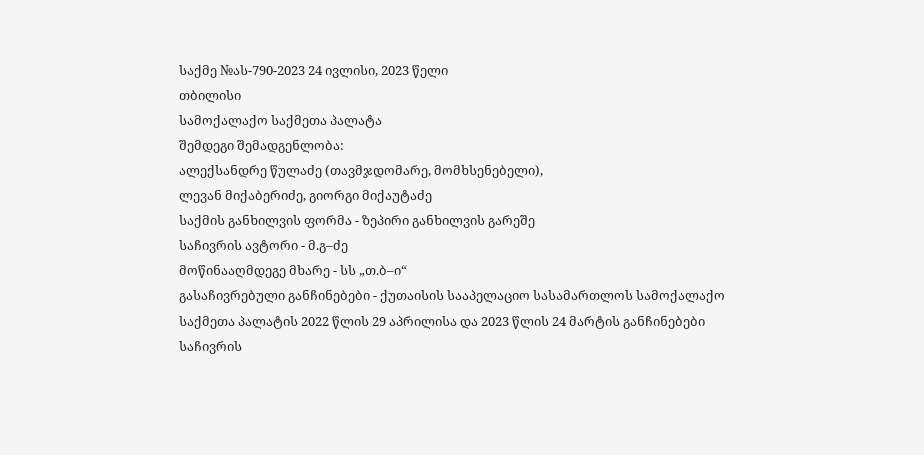საქმე №ას-790-2023 24 ივლისი, 2023 წელი
თბილისი
სამოქალაქო საქმეთა პალატა
შემდეგი შემადგენლობა:
ალექსანდრე წულაძე (თავმჯდომარე, მომხსენებელი),
ლევან მიქაბერიძე, გიორგი მიქაუტაძე
საქმის განხილვის ფორმა - ზეპირი განხილვის გარეშე
საჩივრის ავტორი - მ.გ–ძე
მოწინააღმდეგე მხარე - სს „თ.ბ–ი“
გასაჩივრებული განჩინებები - ქუთაისის სააპელაციო სასამართლოს სამოქალაქო საქმეთა პალატის 2022 წლის 29 აპრილისა და 2023 წლის 24 მარტის განჩინებები
საჩივრის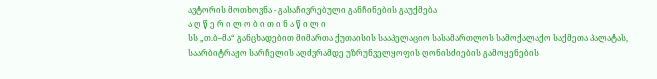ავტორის მოთხოვნა - გასაჩივრებული განჩინების გაუქმება
ა ღ წ ე რ ი ლ ო ბ ი თ ი ნ ა წ ი ლ ი
სს „თ.ბ–მა“ განცხადებით მიმართა ქუთაისის სააპელაციო სასამართლოს სამოქალაქო საქმეთა პალატას, საარბიტრაჟო სარჩელის აღძვრამდე უზრუნველყოფის ღონისძიების გამოყენების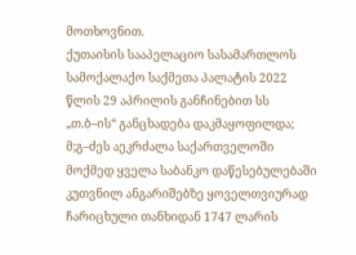მოთხოვნით.
ქუთაისის სააპელაციო სასამართლოს სამოქალაქო საქმეთა პალატის 2022 წლის 29 აპრილის განჩინებით სს „თ.ბ–ის“ განცხადება დაკმაყოფილდა; მ;გ–ძეს აეკრძალა საქართველოში მოქმედ ყველა საბანკო დაწესებულებაში კუთვნილ ანგარიშებზე ყოველთვიურად ჩარიცხული თანხიდან 1747 ლარის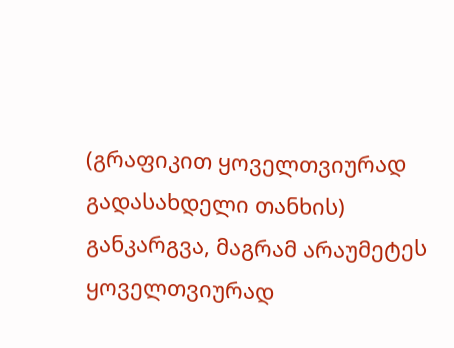(გრაფიკით ყოველთვიურად გადასახდელი თანხის) განკარგვა, მაგრამ არაუმეტეს ყოველთვიურად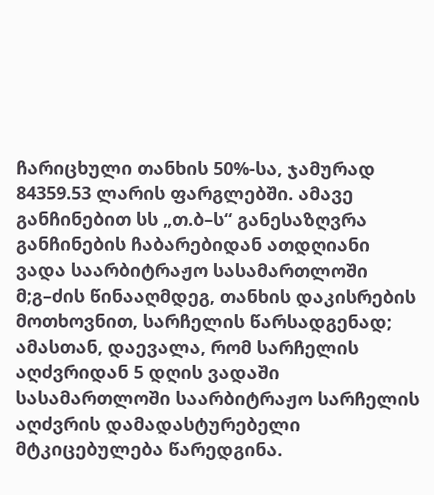ჩარიცხული თანხის 50%-სა, ჯამურად 84359.53 ლარის ფარგლებში. ამავე განჩინებით სს „თ.ბ–ს“ განესაზღვრა განჩინების ჩაბარებიდან ათდღიანი ვადა საარბიტრაჟო სასამართლოში მ;გ–ძის წინააღმდეგ, თანხის დაკისრების მოთხოვნით, სარჩელის წარსადგენად; ამასთან, დაევალა, რომ სარჩელის აღძვრიდან 5 დღის ვადაში სასამართლოში საარბიტრაჟო სარჩელის აღძვრის დამადასტურებელი მტკიცებულება წარედგინა.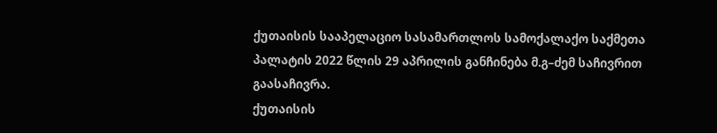ქუთაისის სააპელაციო სასამართლოს სამოქალაქო საქმეთა პალატის 2022 წლის 29 აპრილის განჩინება მ.გ–ძემ საჩივრით გაასაჩივრა.
ქუთაისის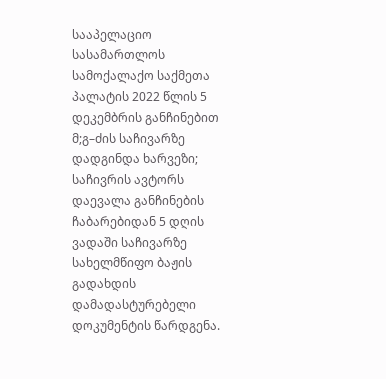სააპელაციო სასამართლოს სამოქალაქო საქმეთა პალატის 2022 წლის 5 დეკემბრის განჩინებით მ;გ–ძის საჩივარზე დადგინდა ხარვეზი; საჩივრის ავტორს დაევალა განჩინების ჩაბარებიდან 5 დღის ვადაში საჩივარზე სახელმწიფო ბაჟის გადახდის დამადასტურებელი დოკუმენტის წარდგენა.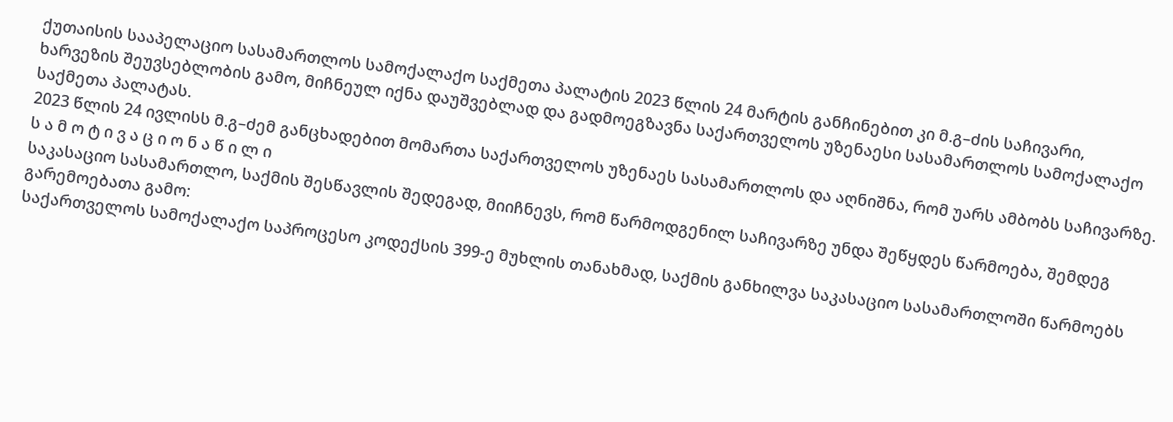ქუთაისის სააპელაციო სასამართლოს სამოქალაქო საქმეთა პალატის 2023 წლის 24 მარტის განჩინებით კი მ.გ–ძის საჩივარი, ხარვეზის შეუვსებლობის გამო, მიჩნეულ იქნა დაუშვებლად და გადმოეგზავნა საქართველოს უზენაესი სასამართლოს სამოქალაქო საქმეთა პალატას.
2023 წლის 24 ივლისს მ.გ–ძემ განცხადებით მომართა საქართველოს უზენაეს სასამართლოს და აღნიშნა, რომ უარს ამბობს საჩივარზე.
ს ა მ ო ტ ი ვ ა ც ი ო ნ ა წ ი ლ ი
საკასაციო სასამართლო, საქმის შესწავლის შედეგად, მიიჩნევს, რომ წარმოდგენილ საჩივარზე უნდა შეწყდეს წარმოება, შემდეგ გარემოებათა გამო:
საქართველოს სამოქალაქო საპროცესო კოდექსის 399-ე მუხლის თანახმად, საქმის განხილვა საკასაციო სასამართლოში წარმოებს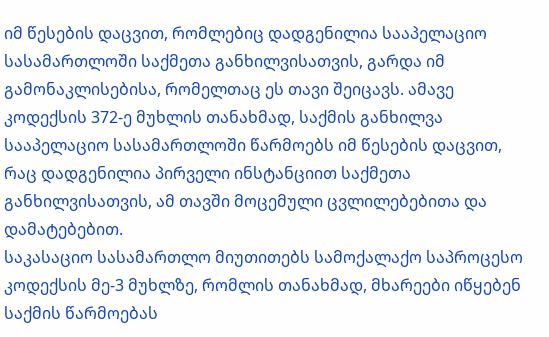იმ წესების დაცვით, რომლებიც დადგენილია სააპელაციო სასამართლოში საქმეთა განხილვისათვის, გარდა იმ გამონაკლისებისა, რომელთაც ეს თავი შეიცავს. ამავე კოდექსის 372-ე მუხლის თანახმად, საქმის განხილვა სააპელაციო სასამართლოში წარმოებს იმ წესების დაცვით, რაც დადგენილია პირველი ინსტანციით საქმეთა განხილვისათვის, ამ თავში მოცემული ცვლილებებითა და დამატებებით.
საკასაციო სასამართლო მიუთითებს სამოქალაქო საპროცესო კოდექსის მე-3 მუხლზე, რომლის თანახმად, მხარეები იწყებენ საქმის წარმოებას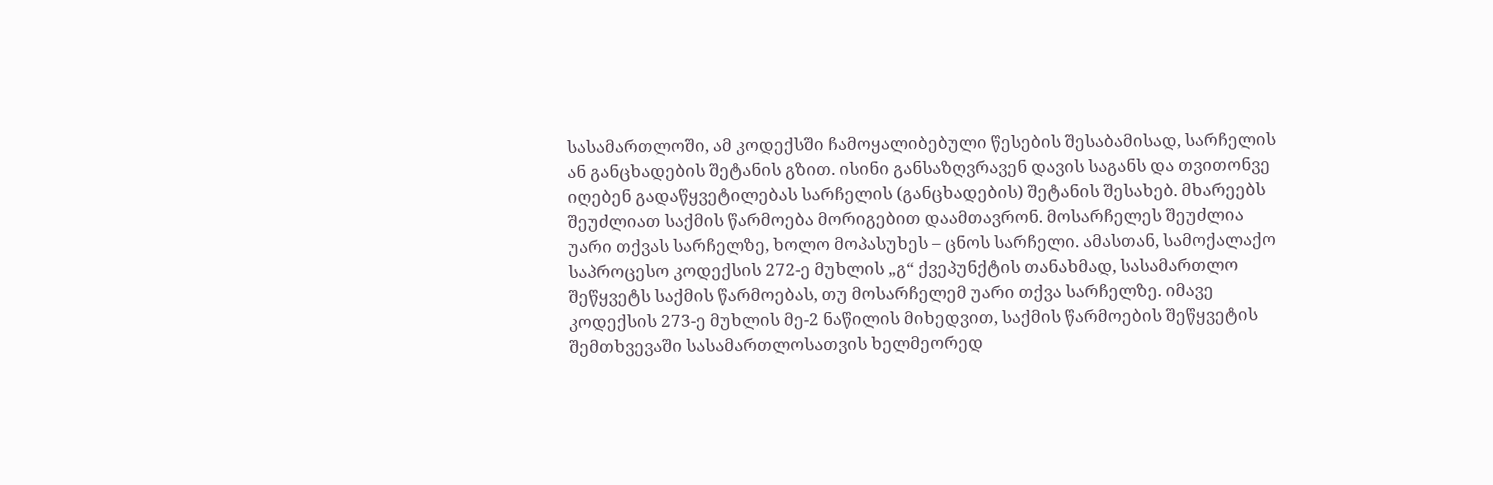სასამართლოში, ამ კოდექსში ჩამოყალიბებული წესების შესაბამისად, სარჩელის ან განცხადების შეტანის გზით. ისინი განსაზღვრავენ დავის საგანს და თვითონვე იღებენ გადაწყვეტილებას სარჩელის (განცხადების) შეტანის შესახებ. მხარეებს შეუძლიათ საქმის წარმოება მორიგებით დაამთავრონ. მოსარჩელეს შეუძლია უარი თქვას სარჩელზე, ხოლო მოპასუხეს – ცნოს სარჩელი. ამასთან, სამოქალაქო საპროცესო კოდექსის 272-ე მუხლის „გ“ ქვეპუნქტის თანახმად, სასამართლო შეწყვეტს საქმის წარმოებას, თუ მოსარჩელემ უარი თქვა სარჩელზე. იმავე კოდექსის 273-ე მუხლის მე-2 ნაწილის მიხედვით, საქმის წარმოების შეწყვეტის შემთხვევაში სასამართლოსათვის ხელმეორედ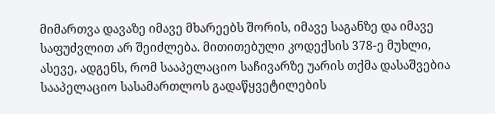მიმართვა დავაზე იმავე მხარეებს შორის, იმავე საგანზე და იმავე საფუძვლით არ შეიძლება. მითითებული კოდექსის 378-ე მუხლი, ასევე, ადგენს, რომ სააპელაციო საჩივარზე უარის თქმა დასაშვებია სააპელაციო სასამართლოს გადაწყვეტილების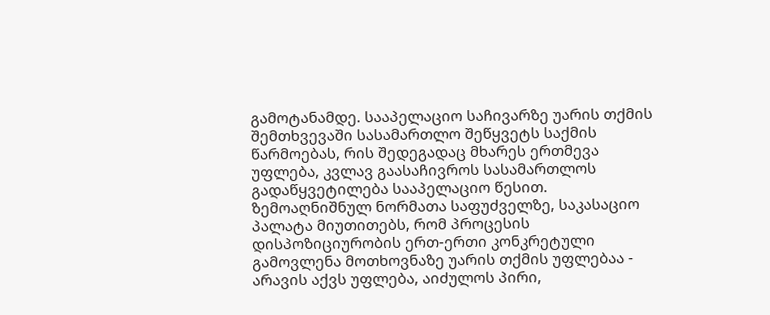გამოტანამდე. სააპელაციო საჩივარზე უარის თქმის შემთხვევაში სასამართლო შეწყვეტს საქმის წარმოებას, რის შედეგადაც მხარეს ერთმევა უფლება, კვლავ გაასაჩივროს სასამართლოს გადაწყვეტილება სააპელაციო წესით.
ზემოაღნიშნულ ნორმათა საფუძველზე, საკასაციო პალატა მიუთითებს, რომ პროცესის დისპოზიციურობის ერთ-ერთი კონკრეტული გამოვლენა მოთხოვნაზე უარის თქმის უფლებაა - არავის აქვს უფლება, აიძულოს პირი,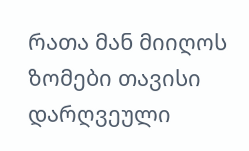რათა მან მიიღოს ზომები თავისი დარღვეული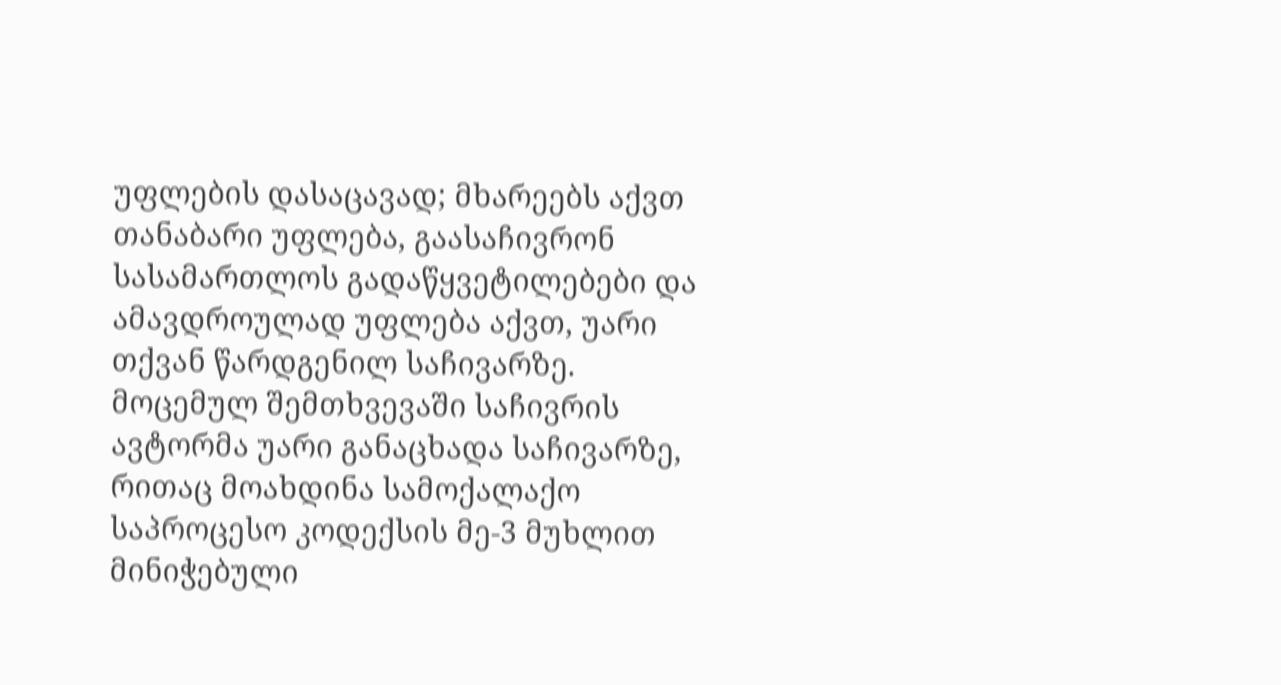უფლების დასაცავად; მხარეებს აქვთ თანაბარი უფლება, გაასაჩივრონ სასამართლოს გადაწყვეტილებები და ამავდროულად უფლება აქვთ, უარი თქვან წარდგენილ საჩივარზე.
მოცემულ შემთხვევაში საჩივრის ავტორმა უარი განაცხადა საჩივარზე, რითაც მოახდინა სამოქალაქო საპროცესო კოდექსის მე-3 მუხლით მინიჭებული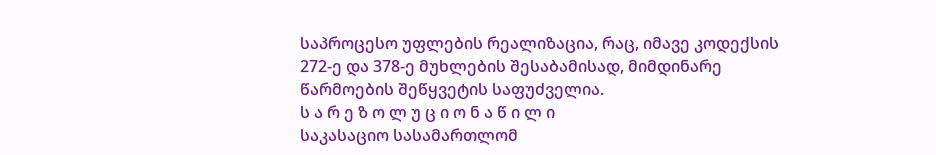საპროცესო უფლების რეალიზაცია, რაც, იმავე კოდექსის 272-ე და 378-ე მუხლების შესაბამისად, მიმდინარე წარმოების შეწყვეტის საფუძველია.
ს ა რ ე ზ ო ლ უ ც ი ო ნ ა წ ი ლ ი
საკასაციო სასამართლომ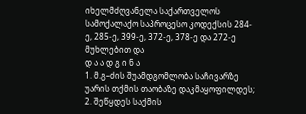იხელმძღვანელა საქართველოს სამოქალაქო საპროცესო კოდექსის 284-ე, 285-ე, 399-ე, 372-ე, 378-ე და 272-ე მუხლებით და
დ ა ა დ გ ი ნ ა
1. მ.გ–ძის შუამდგომლობა საჩივარზე უარის თქმის თაობაზე დაკმაყოფილდეს;
2. შეწყდეს საქმის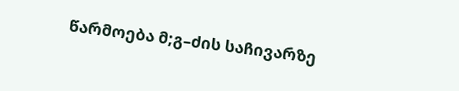წარმოება მ;გ–ძის საჩივარზე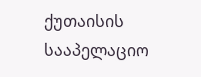ქუთაისის სააპელაციო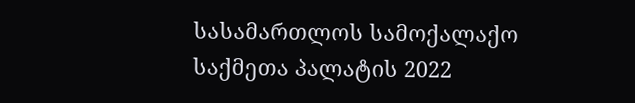სასამართლოს სამოქალაქო საქმეთა პალატის 2022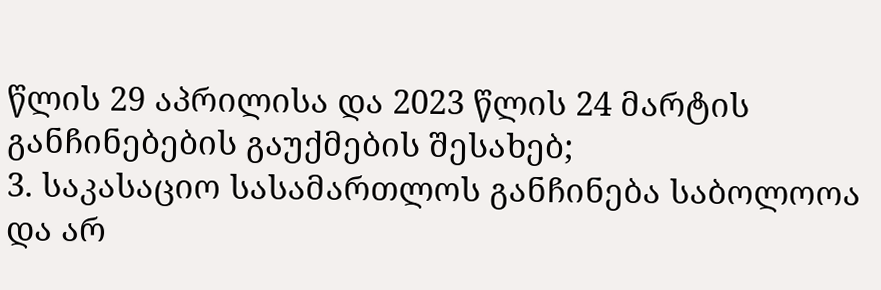წლის 29 აპრილისა და 2023 წლის 24 მარტის განჩინებების გაუქმების შესახებ;
3. საკასაციო სასამართლოს განჩინება საბოლოოა და არ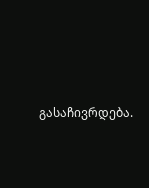გასაჩივრდება.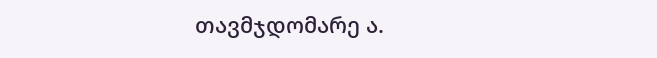თავმჯდომარე ა.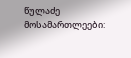წულაძე
მოსამართლეები: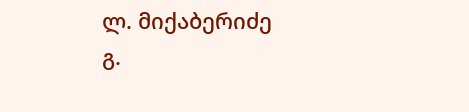ლ. მიქაბერიძე
გ.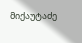მიქაუტაძე